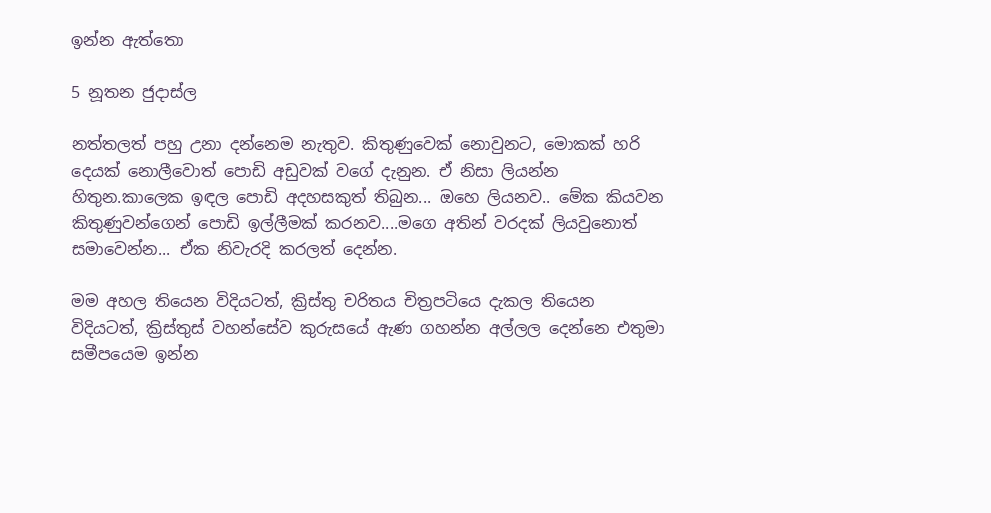ඉන්න ඇත්තො

5 නූතන ජුදාස්ල

නත්තලත් පහු උනා දන්නෙම නැතුව. කිතුණුවෙක් නොවුනට, මොකක් හරි දෙයක් නොලීවොත් පොඩි අඩුවක් වගේ දැනුන. ඒ නිසා ලියන්න හිතුන.කාලෙක ඉඳල පොඩි අදහසකුත් තිබුන... ඔහෙ ලියනව.. මේක කියවන කිතුණුවන්ගෙන් පොඩි ඉල්ලීමක් කරනව....මගෙ අතින් වරදක් ලියවුනොත් සමාවෙන්න... ඒක නිවැරදි කරලත් දෙන්න.

මම අහල තියෙන විදියටත්, ක්‍රිස්තු චරිතය චිත්‍රපටියෙ දැකල තියෙන විදියටත්, ක්‍රිස්තුස් වහන්සේව කුරුසයේ ඇණ ගහන්න අල්ලල දෙන්නෙ එතුමා සමීපයෙම ඉන්න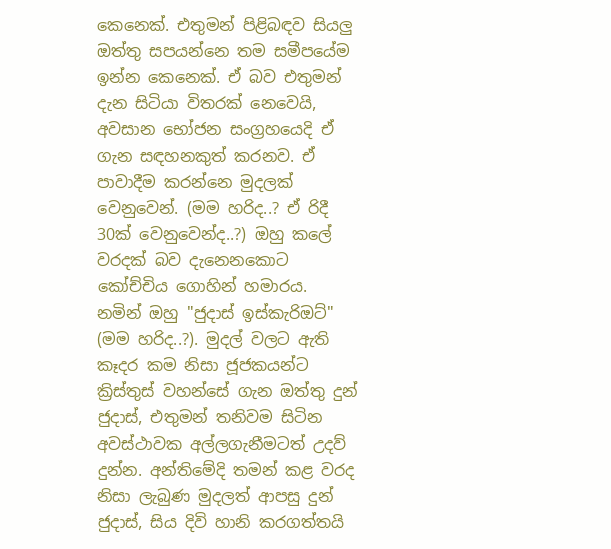කෙනෙක්. එතුමන් පිළිබඳව සියලු ඔත්තු සපයන්නෙ තම සමීපයේම ඉන්න කෙනෙක්. ඒ බව එතුමන් දැන සිටියා විතරක් නෙවෙයි, අවසාන භෝජන සංග්‍රහයෙදි ඒ ගැන සඳහනකුත් කරනව. ඒ පාවාදීම කරන්නෙ මුදලක් වෙනුවෙන්. (මම හරිද..? ඒ රිදී 30ක් වෙනුවෙන්ද..?) ඔහු කලේ වරදක් බව දැනෙනකොට කෝච්චිය ගොහින් හමාරය.
නමින් ඔහු "ජුදාස් ඉස්කැරිඔට්" (මම හරිද..?). මුදල් වලට ඇති කෑදර කම නිසා ජූජකයන්ට ක්‍රිස්තුස් වහන්සේ ගැන ඔත්තු දුන් ජුදාස්, එතුමන් තනිවම සිටින අවස්ථාවක අල්ලගැනීමටත් උදව් දුන්න. අන්තිමේදි තමන් කළ වරද නිසා ලැබුණ මුදලත් ආපසු දුන් ජුදාස්, සිය දිවි හානි කරගත්තයි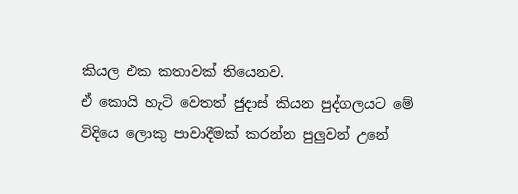කියල එක කතාවක් තියෙනව.
ඒ කොයි හැටි වෙතත් ජුදාස් කියන පුද්ගලයට මේ විදියෙ ලොකු පාවාදීමක් කරන්න පුලුවන් උනේ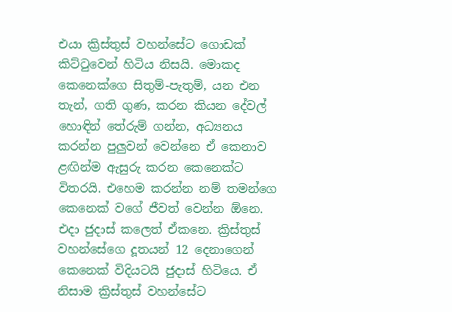එයා ක්‍රිස්තුස් වහන්සේට ගොඩක් කිට්ටුවෙන් හිටිය නිසයි. මොකද කෙනෙක්ගෙ සිතුම්-පැතුම්, යන එන තැන්, ගති ගුණ, කරන කියන දේවල් හොඳින් තේරුම් ගන්න, අධ්‍යනය කරන්න පුලුවන් වෙන්නෙ ඒ කෙනාව ළඟින්ම ඇසුරු කරන කෙනෙක්ට විතරයි. එහෙම කරන්න නම් තමන්ගෙ කෙනෙක් වගේ ජීවත් වෙන්න ඕනෙ.
එදා ජුදාස් කලෙත් ඒකනෙ. ක්‍රිස්තුස් වහන්සේගෙ දූතයන් 12 දෙනාගෙන් කෙනෙක් විදියටයි ජුදාස් හිටියෙ. ඒ නිසාම ක්‍රිස්තුස් වහන්සේට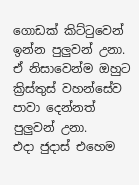ගොඩක් කිට්ටුවෙන් ඉන්න පුලුවන් උනා. ඒ නිසාවෙන්ම ඔහුට ක්‍රිස්තුස් වහන්සේව පාවා දෙන්නත් පුලුවන් උනා.
එදා ජුදාස් එහෙම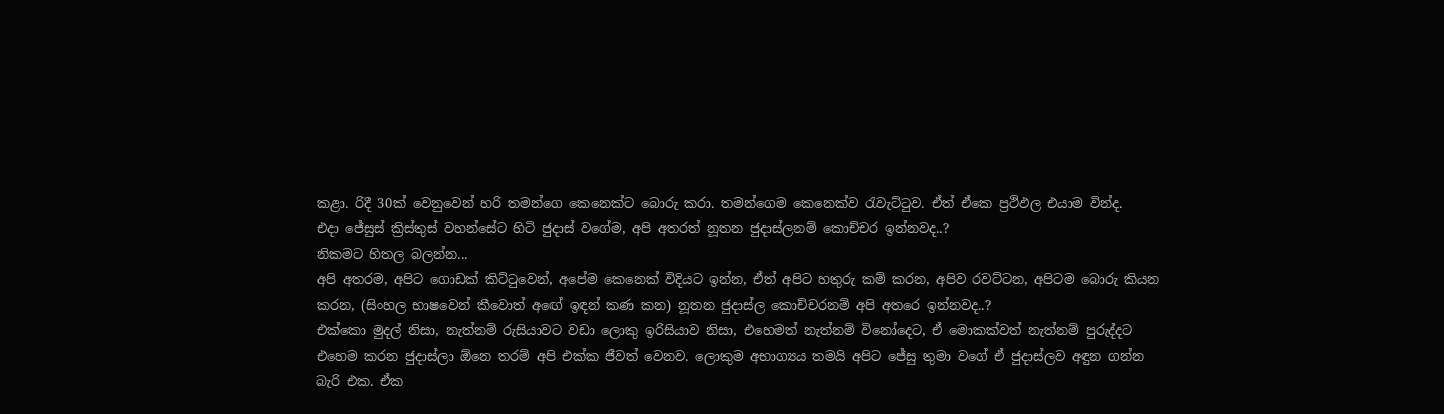කළා. රිදී 30ක් වෙනුවෙන් හරි තමන්ගෙ කෙනෙක්ට බොරු කරා. තමන්ගෙම කෙනෙක්ව රැවැට්ටුව. ඒත් ඒකෙ ප්‍රථිඵල එයාම වින්ද.
එදා ජේසුස් ක්‍රිස්තුස් වහන්සේට හිටි ජුදාස් වගේම, අපි අතරත් නූතන ජුදාස්ලනම් කොච්චර ඉන්නවද..?
නිකමට හිතල බලන්න...
අපි අතරම, අපිට ගොඩක් කිට්ටුවෙන්, අපේම කෙනෙක් විදියට ඉන්න, ඒත් අපිට හතුරු කම් කරන, අපිව රවට්ටන, අපිටම බොරු කියන කරන, (සිංහල භාෂවෙන් කීවොත් අඟේ ඉඳන් කණ කන) නූතන ජුදාස්ල කොච්චරනම් අපි අතරෙ ඉන්නවද..?
එක්කො මුදල් නිසා, නැත්නම් රුසියාවට වඩා ලොකු ඉරිසියාව නිසා, එහෙමත් නැත්නම් විනෝදෙට, ඒ මොකක්වත් නැත්නම් පුරුද්දට එහෙම කරන ජුදාස්ලා ඕනෙ තරම් අපි එක්ක ජීවත් වෙනව. ලොකුම අභාග්‍යය තමයි අපිට ජේසු තුමා වගේ ඒ ජුදාස්ලව අඳුන ගන්න බැරි එක. ඒක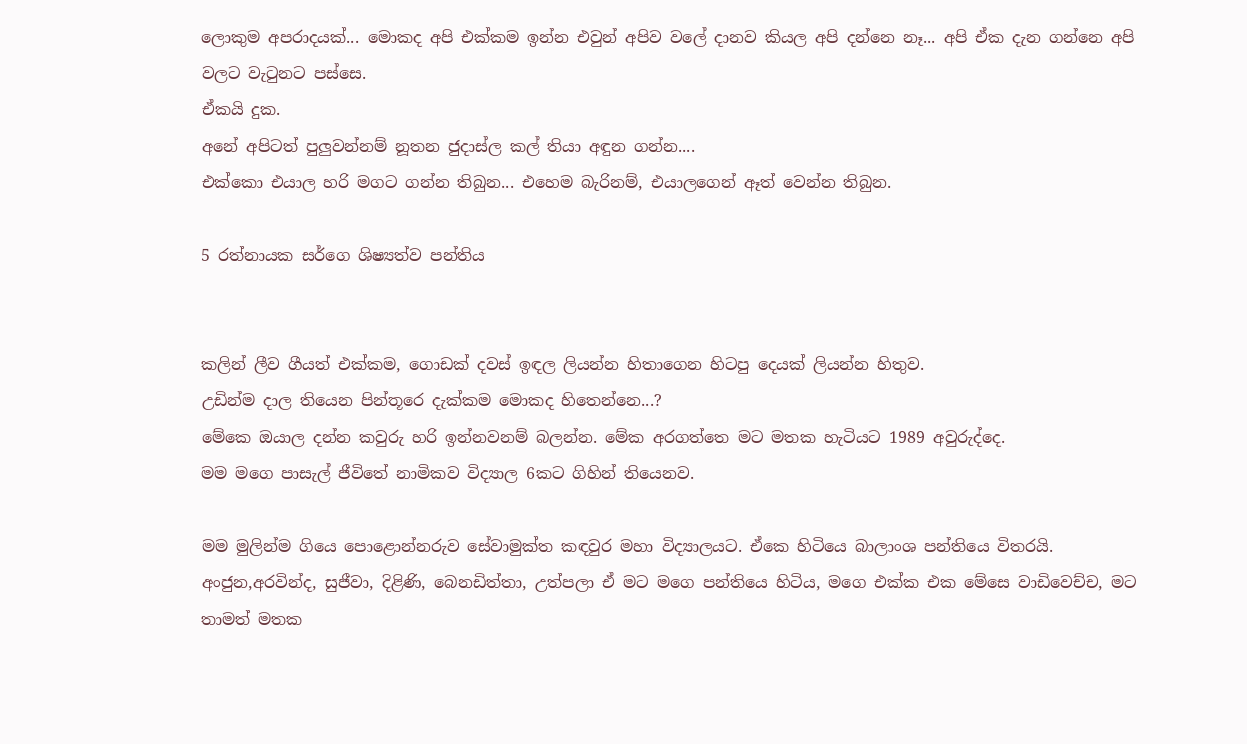ලොකුම අපරාදයක්... මොකද අපි එක්කම ඉන්න එවුන් අපිව වලේ දානව කියල අපි දන්නෙ නෑ... අපි ඒක දැන ගන්නෙ අපි වලට වැටුනට පස්සෙ.
ඒකයි දුක.
අනේ අපිටත් පුලුවන්නම් නූතන ජුදාස්ල කල් තියා අඳුන ගන්න....
එක්කො එයාල හරි මගට ගන්න තිබුන... එහෙම බැරිනම්, එයාලගෙන් ඈත් වෙන්න තිබුන.

5 රත්නායක ස‍ර්ගෙ ශිෂ්‍යත්ව පන්තිය


කලින් ලීව ගීයත් එක්කම, ගොඩක් දවස් ඉඳල ලියන්න හිතාගෙන හිටපු දෙයක් ලියන්න හිතුව.
උඩින්ම දාල තියෙන පින්තූරෙ දැක්කම මොකද හිතෙන්නෙ...?
මේකෙ ඔයාල දන්න කවුරු හරි ඉන්නවනම් බලන්න. මේක අරගත්තෙ මට මතක හැටියට 1989 අවුරුද්දෙ.
මම මගෙ පාසැල් ජීවිතේ නාමිකව විද්‍යාල 6කට ගිහින් තියෙනව.

මම මුලින්ම ගියෙ පොළොන්නරුව සේවාමුක්ත කඳවුර මහා විද්‍යාලයට. ඒකෙ හිටියෙ බාලාංශ පන්තියෙ විතරයි. අංජුන,අරවින්ද, සුජීවා, දිළිණි, බෙනඩිත්තා, උත්පලා ඒ මට මගෙ පන්තියෙ හිටිය, මගෙ එක්ක එක මේසෙ වාඩිවෙච්ච, මට තාමත් මතක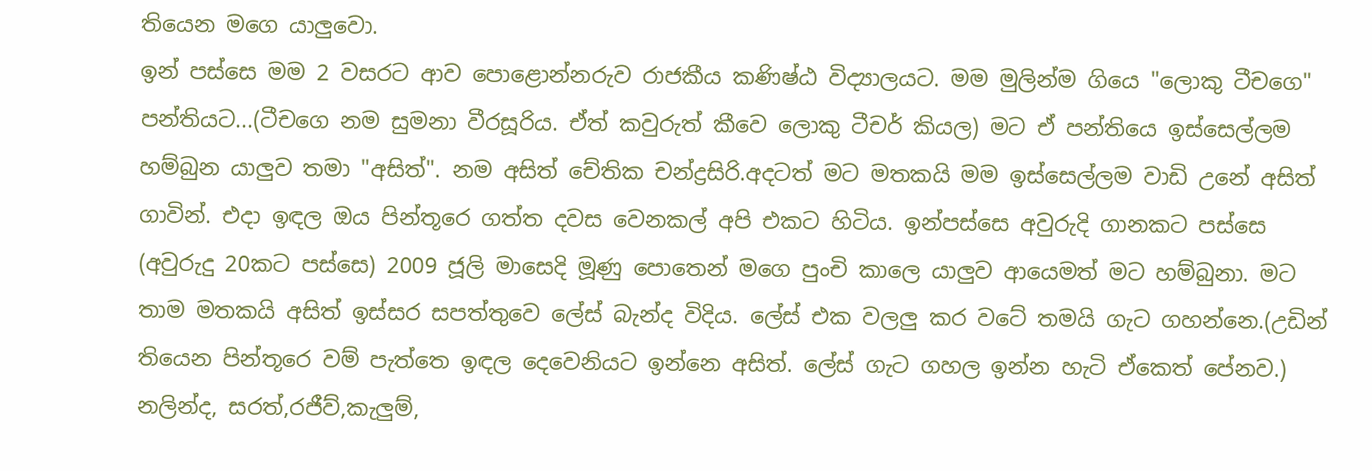තියෙන මගෙ යාලුවො.
ඉන් පස්සෙ මම 2 වසරට ආව පොළොන්නරුව රාජකීය කණිෂ්ඨ විද්‍යාලයට. මම මුලින්ම ගියෙ "ලොකු ටීචගෙ" පන්තියට...(ටීචගෙ නම සුමනා වීරසූරිය. ඒත් කවුරුත් කීවෙ ලොකු ටීචර් කියල) මට ඒ පන්තියෙ ඉස්සෙල්ලම හම්බුන යාලුව තමා "අසිත්". නම අසිත් චේතික චන්ද්‍රසිරි.අදටත් මට මතකයි මම ඉස්සෙල්ලම වාඩි උනේ අසිත් ගාවින්. එදා ඉඳල ඔය පින්තූරෙ ගත්ත දවස වෙනකල් අපි එකට හිටිය. ඉන්පස්සෙ අවුරුදි ගානකට පස්සෙ (අවුරුදු 20කට පස්සෙ) 2009 ජූලි මාසෙදි මූණු පොතෙන් මගෙ පුංචි කාලෙ යාලුව ආයෙමත් මට හම්බුනා. මට තාම මතකයි අසිත් ඉස්සර සපත්තුවෙ ලේස් බැන්ද විදිය. ලේස් එක වලලු කර වටේ තමයි ගැට ගහන්නෙ.(උඩින් තියෙන පින්තූරෙ වම් පැත්තෙ ඉඳල දෙවෙනියට ඉන්නෙ අසිත්. ලේස් ගැට ගහල ඉන්න හැටි ඒකෙත් පේනව.)
නලින්ද, සරත්,රජීව්,කැලුම්,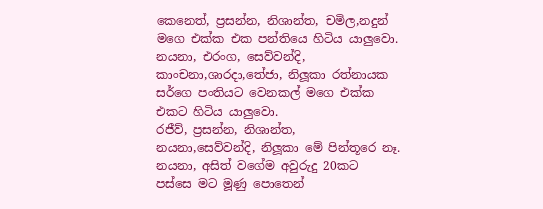කෙනෙත්, ප්‍රසන්න, නිශාන්ත, චමිල,නදුන් මගෙ එක්ක එක පන්තියෙ හිටිය යාලුවො. නයනා, එරංග, සෙව්වන්දි, කාංචනා,ශාරදා,තේජා, නිලූකා රත්නායක ස‍ර්ගෙ පංතියට වෙනකල් මගෙ එක්ක එකට හිටිය යාලුවො.
රජීව්, ප්‍රසන්න, නිශාන්ත, නයනා,සෙව්වන්දි, නිලූකා මේ පින්තූරෙ නෑ.
නයනා, අසිත් වගේම අවුරුදු 20කට පස්සෙ මට මූණු පොතෙන්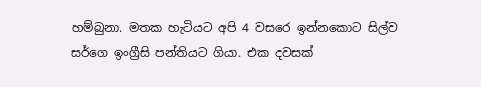හම්බුනා. මතක හැටියට අපි 4 වසරෙ ඉන්නකොට සිල්ව සර්ගෙ ඉංග්‍රීසි පන්තියට ගියා. එක දවසක්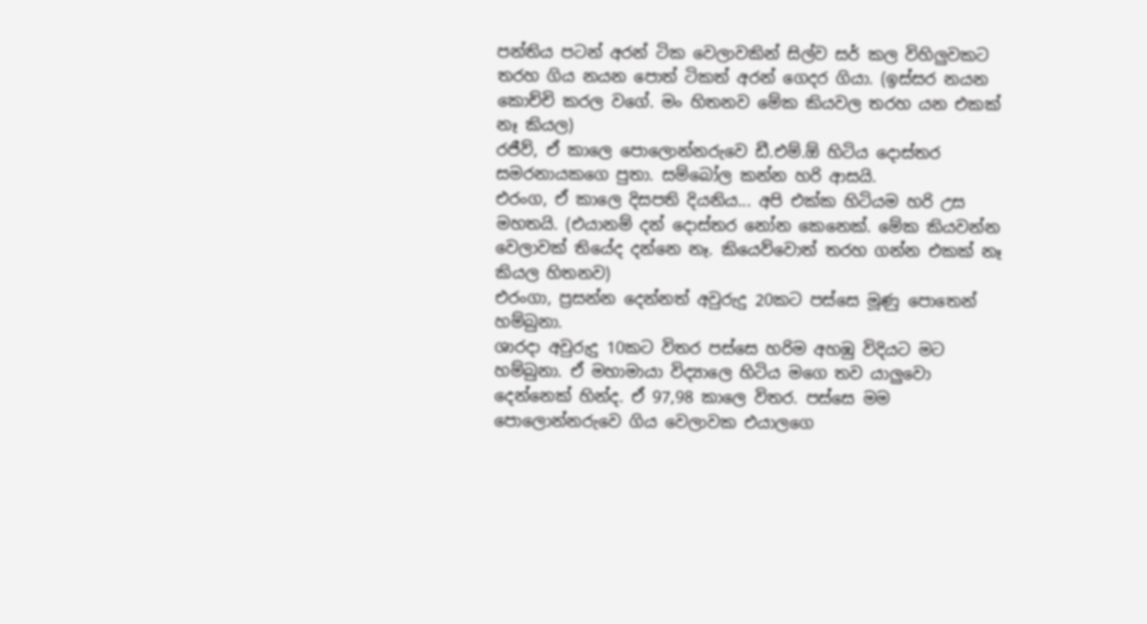පන්තිය පටන් අරන් ටික වෙලාවකින් සිල්ව සර් කල විහිලුවකට තරහ ගිය නයන පොත් ටිකත් අරන් ගෙදර ගියා. (ඉස්සර නයන කොච්චි කරල වගේ. මං හිතනව මේක කියවල තරහ යන එකක් නෑ කියල)
රජීව්, ඒ කාලෙ පොලොන්නරුවෙ ඩී.එම්.ඕ හිටිය දොස්තර සමරනායකගෙ පුතා. සම්බෝල කන්න හරි ආසයි.
එරංග, ඒ කාලෙ දිසපති දියනිය... අපි එක්ක හිටියම හරි උස මහතයි. (එයානම් දන් දොස්තර නෝන කෙනෙක්. මේක කියවන්න වෙලාවක් තියේද දන්නෙ නෑ. කියෙව්වොත් තරහ ගන්න එකක් නෑ කියල හිතනව)
එරංගා, ප්‍රසන්න දෙන්නත් අවුරුදු 20කට පස්සෙ මූණු පොතෙන් හම්බුනා.
ශාරදා අවුරුදු 10කට විතර පස්සෙ හරිම අහඹු විදියට මට හම්බුනා. ඒ මහාමායා විද්‍යාලෙ හිටිය මගෙ තව යාලුවො දෙන්නෙක් හින්ද. ඒ 97,98 කාලෙ විතර. පස්සෙ මම පොලොන්නරුවෙ ගිය වෙලාවක එයාලගෙ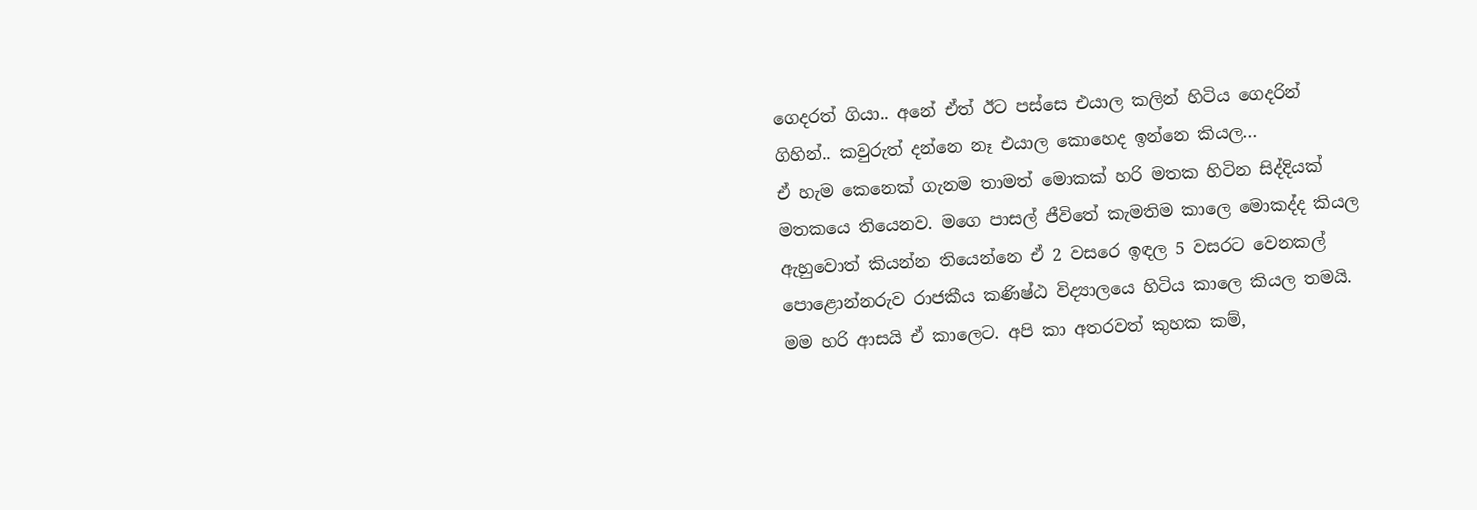ගෙදරත් ගියා.. අනේ ඒත් ඊට පස්සෙ එයාල කලින් හිටිය ගෙදරින් ගිහින්.. කවුරුත් දන්නෙ නෑ එයාල කොහෙද ඉන්නෙ කියල...
ඒ හැම කෙනෙක් ගැනම තාමත් මොකක් හරි මතක හිටින සිද්දියක් මතකයෙ තියෙනව. මගෙ පාසල් ජීවිතේ කැමතිම කාලෙ මොකද්ද කියල ඇහුවොත් කියන්න තියෙන්නෙ ඒ 2 වසරෙ ඉඳල 5 වසරට වෙනකල් පොළොන්නරුව රාජකීය කණිෂ්ඨ විද්‍යාලයෙ හිටිය කාලෙ කියල තමයි. මම හරි ආසයි ඒ කාලෙට. අපි කා අතරවත් කුහක කම්,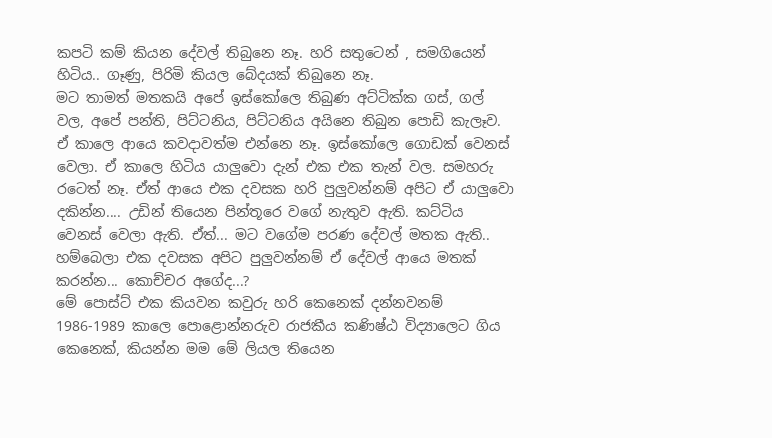කපටි කම් කියන දේවල් තිබුනෙ නෑ. හරි සතුටෙන් , සමගියෙන් හිටිය.. ගෑණු, පිරිමි කියල බේදයක් තිබුනෙ නෑ.
මට තාමත් මතකයි අපේ ඉස්කෝලෙ තිබුණ අට්ටික්ක ගස්, ගල් වල, අපේ පන්ති, පිට්ටනිය, පිට්ටනිය අයිනෙ තිබුන පොඩි කැලෑව.
ඒ කාලෙ ආයෙ කවදාවත්ම එන්නෙ නෑ. ඉස්කෝලෙ ගොඩක් වෙනස් වෙලා. ඒ කාලෙ හිටිය යාලුවො දැන් එක එක තැන් වල. සමහරු රටෙත් නෑ. ඒත් ආයෙ එක දවසක හරි පුලුවන්නම් අපිට ඒ යාලුවො දකින්න.... උඩින් තියෙන පින්තූරෙ වගේ නැතුව ඇති. කට්ටිය වෙනස් වෙලා ඇති. ඒත්... මට වගේම පරණ දේවල් මතක ඇති.. හම්බෙලා එක දවසක අපිට පුලුවන්නම් ඒ දේවල් ආයෙ මතක් කරන්න... කොච්චර අගේද...?
මේ පොස්ට් එක කියවන කවුරු හරි කෙනෙක් දන්නවනම් 1986-1989 කාලෙ පොළොන්නරුව රාජකීය කණිෂ්ඨ විද්‍යාලෙට ගිය කෙනෙක්, කියන්න මම මේ ලියල තියෙන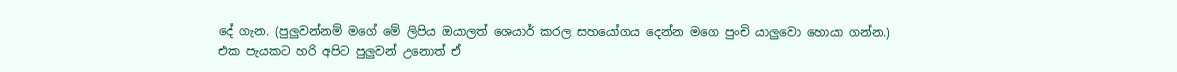දේ ගැන. (පුලුවන්නම් මගේ මේ ලිපිය ඔයාලත් ශෙයාර් කරල සහයෝගය දෙන්න මගෙ පුංචි යාලුවො හොයා ගන්න.)
එක පැයකට හරි අපිට පුලුවන් උනොත් ඒ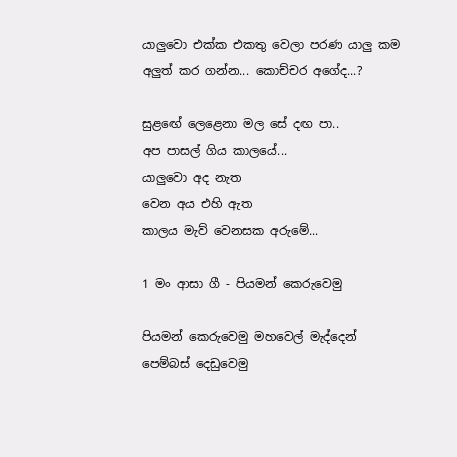යාලුවො එක්ක එකතු වෙලා පරණ යාලු කම අලුත් කර ගන්න... කොච්චර අගේද...?

සුළඟේ ලෙළෙනා මල සේ දඟ පා..
අප පාසල් ගිය කාලයේ...
යාලුවො අද නැත
වෙන අය එහි ඇත
කාලය මැව් වෙනසක අරුමේ...

1 මං ආසා ගී - පියමන් කෙරුවෙමු

පියමන් කෙරුවෙමු මහවෙල් මැද්දෙන්
පෙම්බස් දෙඩුවෙමු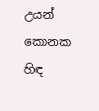උයන් කොනක හිඳ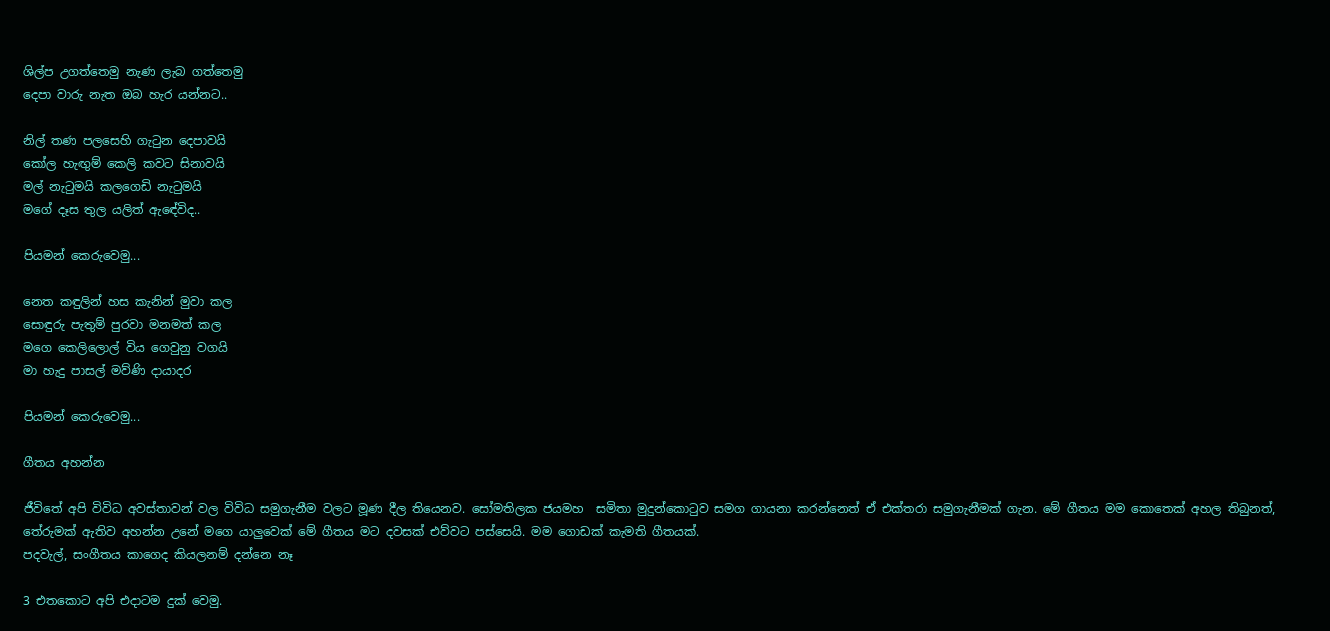ශිල්ප උගත්තෙමු නැණ ලැබ ගත්තෙමු
දෙපා වාරු නැත ඔබ හැර යන්නට..

නිල් තණ පලසෙහි ගැටුන දෙපාවයි
කෝල හැඟුම් කෙලි කවට සිනාවයි
මල් නැටුමයි කලගෙඩි නැටුමයි
මගේ දෑස තුල යලිත් ඇඳේවිද..

පියමන් කෙරුවෙමු...

නෙත කඳුලින් හස කැනින් මුවා කල
සොඳුරු පැතුම් පුරවා මනමත් කල
මගෙ කෙලිලොල් විය ගෙවුනු වගයි
මා හැදු පාසල් මව්ණි දායාදර

පියමන් කෙරුවෙමු...

ගීතය අහන්න

ජීවිතේ අපි විවිධ අවස්තාවන් වල විවිධ සමුගැනීම වලට මූණ දීල තියෙනව. සෝමතිලක ජයමහ  සමිතා මුදුන්කොටුව සමග ගායනා කරන්නෙත් ඒ එක්තරා සමුගැනීමක් ගැන. මේ ගීතය මම කොතෙක් අහල තිබුනත්, තේරුමක් ඇතිව අහන්න උනේ මගෙ යාලුවෙක් මේ ගීතය මට දවසක් එව්වට පස්සෙයි. මම ගොඩක් කැමති ගීතයක්.
පදවැල්, සංගීතය කාගෙද කියලනම් දන්නෙ නෑ

3 එතකොට අපි එදාටම දුක් වෙමු.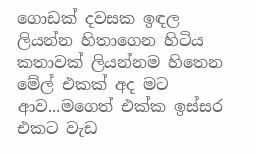ගොඩක් දවසක ඉඳල ලියන්න හිතාගෙන හිටිය කතාවක් ලියන්නම හිතෙන මේල් එකක් අද මට ආව...මගෙත් එක්ක ඉස්සර එකට වැඩ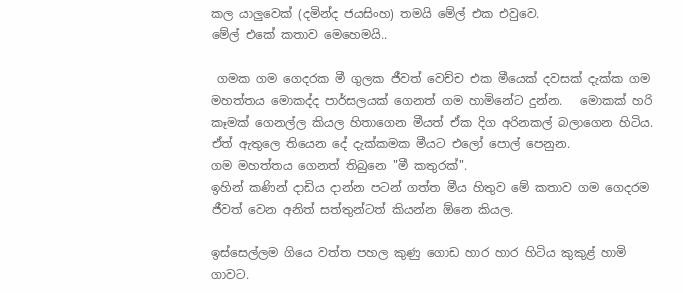කල යාලුවෙක් (දමින්ද ජයසිංහ) තමයි මේල් එක එවුවෙ.
මේල් එකේ කතාව මෙහෙමයි..

 ගමක ගම ගෙදරක මී ගුලක ජීවත් වෙච්ච එක මීයෙක් දවසක් දැක්ක ගම මහත්තය මොකද්ද පාර්සලයක් ගෙනත් ගම හාමිනේට දුන්න.   මොකක් හරි කෑමක් ගෙනල්ල කියල හිතාගෙන මීයත් ඒක දිග අරිනකල් බලාගෙන හිටිය. ඒත් ඇතුලෙ තියෙන දේ දැක්කමක මීයට එලෝ පොල් පෙනුන.
ගම මහත්තය ගෙනත් තිබුනෙ "මී කතුරක්".
ඉහින් කණින් දාඩිය දාන්න පටන් ගත්ත මීය හිතුව මේ කතාව ගම ගෙදරම ජීවත් වෙන අනිත් සත්තුන්ටත් කියන්න ඕනෙ කියල.

ඉස්සෙල්ලම ගියෙ වත්ත පහල කුණු ගොඩ හාර හාර හිටිය කුකුළ් හාමි ගාවට.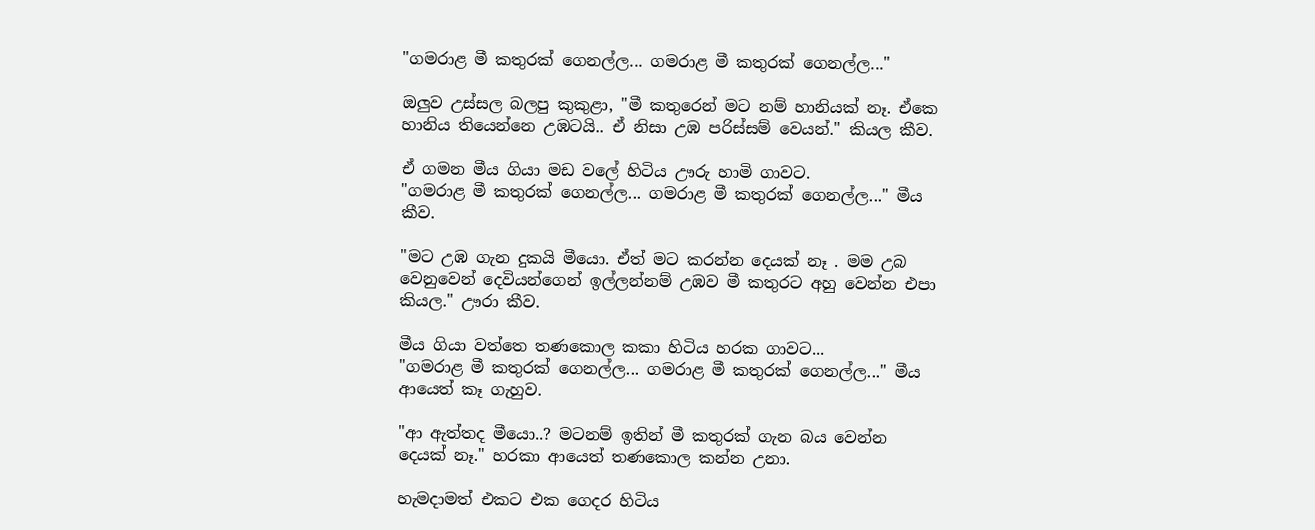"ගමරාළ මී කතුරක් ගෙනල්ල... ගමරාළ මී කතුරක් ගෙනල්ල..."

ඔලුව උස්සල බලපු කුකුළා, "මී කතුරෙන් මට නම් හානියක් නෑ. ඒකෙ හානිය තියෙන්නෙ උඹටයි.. ඒ නිසා උඹ පරිස්සම් වෙයන්." කියල කීව.

ඒ ගමන මීය ගියා මඩ වලේ හිටිය ඌරු හාමි ගාවට.
"ගමරාළ මී කතුරක් ගෙනල්ල... ගමරාළ මී කතුරක් ගෙනල්ල..." මීය කීව.

"මට උඹ ගැන දුකයි මීයො. ඒත් මට කරන්න දෙයක් නෑ . මම උබ වෙනුවෙන් දෙවියන්ගෙන් ඉල්ලන්නම් උඹව මී කතුරට අහු වෙන්න එපා කියල." ඌරා කීව.

මීය ගියා වත්තෙ තණකොල කකා හිටිය හරක ගාවට...
"ගමරාළ මී කතුරක් ගෙනල්ල... ගමරාළ මී කතුරක් ගෙනල්ල..." මීය   ආයෙත් කෑ ගැහුව.

"ආ ඇත්තද මීයො..? මටනම් ඉතින් මී කතුරක් ගැන බය වෙන්න දෙයක් නෑ." හරකා ආයෙත් තණකොල කන්න උනා.

හැමදාමත් එකට එක ගෙදර හිටිය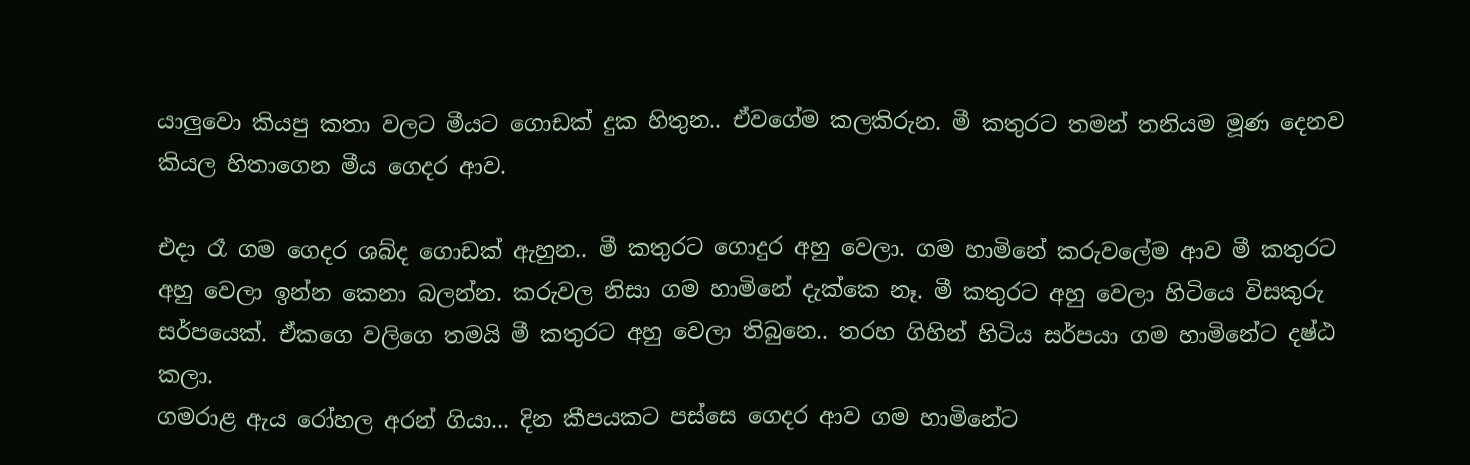යාලුවො කියපු කතා වලට මීයට ගොඩක් දුක හිතුන.. ඒවගේම කලකිරුන. මී කතුරට තමන් තනියම මූණ දෙනව කියල හිතාගෙන මීය ගෙදර ආව.

එදා රෑ ගම ගෙදර ශබ්ද ගොඩක් ඇහුන.. මී කතුරට ගොදුර අහු වෙලා. ගම හාමිනේ කරුවලේම ආව මී කතුරට අහු වෙලා ඉන්න කෙනා බලන්න. කරුවල නිසා ගම හාමිනේ දැක්කෙ නෑ. මී කතුරට අහු වෙලා හිටියෙ විසකුරු සර්පයෙක්. ඒකගෙ වලිගෙ තමයි මී කතුරට අහු වෙලා තිබුනෙ.. තරහ ගිහින් හිටිය සර්පයා ගම හාමිනේට දෂ්ඨ කලා.
ගමරාළ ඇය රෝහල අරන් ගියා... දින කීපයකට පස්සෙ ගෙදර ආව ගම හාමිනේට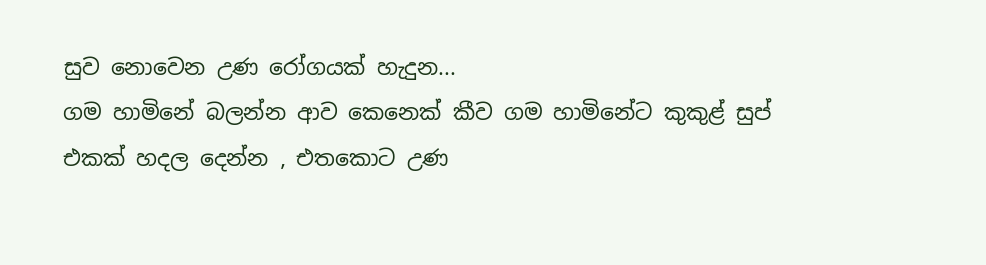සුව නොවෙන උණ රෝගයක් හැදුන...
ගම හාමිනේ බලන්න ආව කෙනෙක් කීව ගම හාමිනේට කුකුළ් සුප් එකක් හදල දෙන්න , එතකොට උණ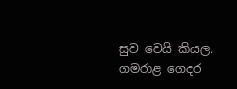සුව වෙයි කියල. ගමරාළ ගෙදර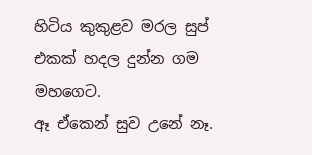හිටිය කුකුළව මරල සුප් එකක් හදල දුන්න ගම මහගෙට.
ඈ ඒකෙන් සුව උනේ නෑ.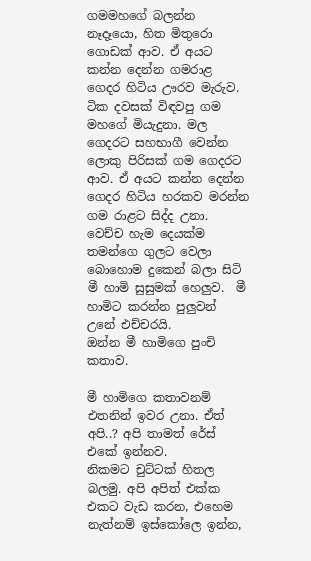ගමමහගේ බලන්න නෑදෑයො, හිත මිතුරො ගොඩක් ආව. ඒ අයට කන්න දෙන්න ගමරාළ ගෙදර හිටිය ඌරව මැරුව.
ටික දවසක් විඳවපු ගම මහගේ මියැදුනා. මල ගෙදරට සහභාගී වෙන්න ලොකු පිරිසක් ගම ගෙදරට ආව. ඒ අයට කන්න දෙන්න ගෙදර හිටිය හරකව මරන්න ගම රාළට සිද්ද උනා.
වෙච්ච හැම දෙයක්ම තමන්ගෙ ගුලට වෙලා බොහොම දුකෙන් බලා සිටි මී හාමි සුසුමක් හෙලුව.  මී හාමිට කරන්න පුලුවන් උනේ එච්චරයි.
ඔන්න මී හාමිගෙ පුංචි කතාව.

මී හාමිගෙ කතාවනම් එතනින් ඉවර උනා. ඒත් අපි..? අපි තාමත් රේස් එකේ ඉන්නව.
නිකමට චුට්ටක් හිතල බලමු. අපි අපිත් එක්ක එකට වැඩ කරන, එහෙම නැත්නම් ඉස්කෝලෙ ඉන්න,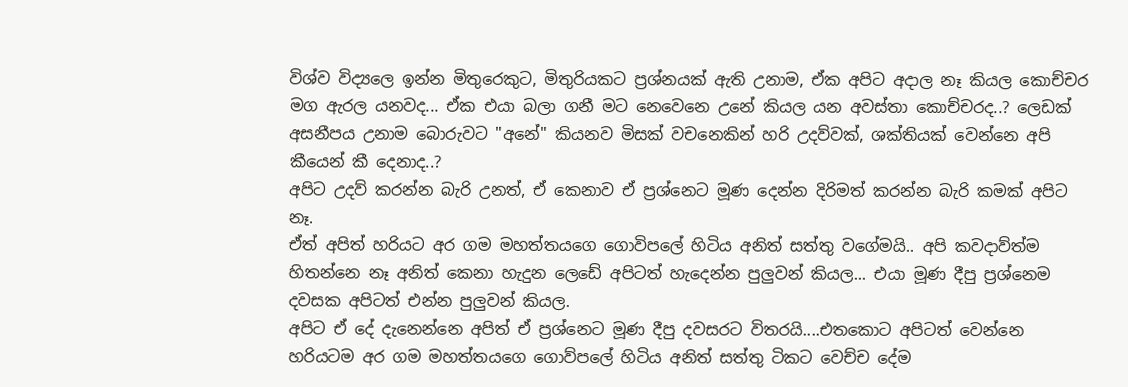විශ්ව විද්‍යලෙ ඉන්න මිතුරෙකුට, මිතුරියකට ප්‍රශ්නයක් ඇති උනාම, ඒක අපිට අදාල නෑ කියල කොච්චර මග ඇරල යනවද... ඒක එයා බලා ගනී මට නෙවෙනෙ උනේ කියල යන අවස්තා කොච්චරද..? ලෙඩක් අසනීපය උනාම බොරුවට "අනේ" කියනව මිසක් වචනෙකින් හරි උදව්වක්, ශක්තියක් වෙන්නෙ අපි කීයෙන් කී දෙනාද..?
අපිට උදව් කරන්න බැරි උනත්, ඒ කෙනාව ඒ ප්‍රශ්නෙට මූණ දෙන්න දිරිමත් කරන්න බැරි කමක් අපිට නෑ.
ඒත් අපිත් හරියට අර ගම මහත්තයගෙ ගොවිපලේ හිටිය අනිත් සත්තු වගේමයි.. අපි කවදාව්ත්ම හිතන්නෙ නෑ අනිත් කෙනා හැදුන ලෙඩේ අපිටත් හැදෙන්න පුලුවන් කියල... එයා මූණ දීපු ප්‍රශ්නෙම දවසක අපිටත් එන්න පුලුවන් කියල.
අපිට ඒ දේ දැනෙන්නෙ අපිත් ඒ ප්‍රශ්නෙට මූණ දීපු දවසරට විතරයි....එතකොට අපිටත් වෙන්නෙ හරියටම අර ගම මහත්තයගෙ ගොව්පලේ හිටිය අනිත් සත්තු ටිකට වෙච්ච දේම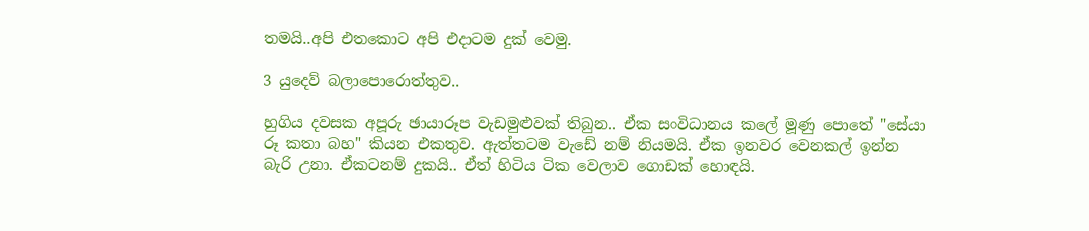තමයි..අපි එතකොට අපි එදාටම දුක් වෙමු.

3 යුදෙව් බලාපොරොත්තුව..

හුගිය දවසක අපූරු ඡායාරූප වැඩමුළුවක් තිබුන.. ඒක සංවිධානය කලේ මූණු පොතේ "සේයා රූ කතා බහ" කියන එකතුව. ඇත්තටම වැඩේ නම් නියමයි. ඒක ඉනවර වෙනකල් ඉන්න බැරි උනා. ඒකටනම් දුකයි.. ඒත් හිටිය ටික වෙලාව ගොඩක් හොඳයි.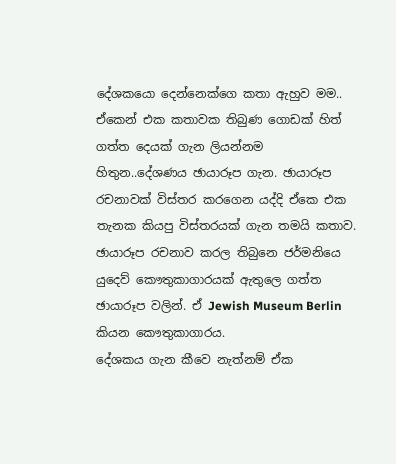දේශකයො දෙන්නෙක්ගෙ කතා ඇහුව මම.. ඒකෙන් එක කතාවක තිබුණ ගොඩක් හිත් ගත්ත දෙයක් ගැන ලියන්නම හිතුන..දේශණය ඡායාරූප ගැන. ඡායාරූප රචනාවක් විස්තර කරගෙන යද්දි ඒකෙ එක තැනක කියපු විස්තරයක් ගැන තමයි කතාව. ඡායාරූප රචනාව කරල තිබුනෙ ජ‍ර්මනියෙ යුදෙව් කෞතුකාගාරයක් ඇතුලෙ ගත්ත ඡායාරූප වලින්. ඒ Jewish Museum Berlin කියන කෞතුකාගාරය.
දේශකය ගැන කීවෙ නැත්නම් ඒක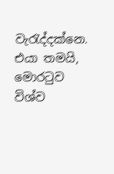වැරැද්දක්නෙ. එයා තමයි, මොරටුව විශ්ව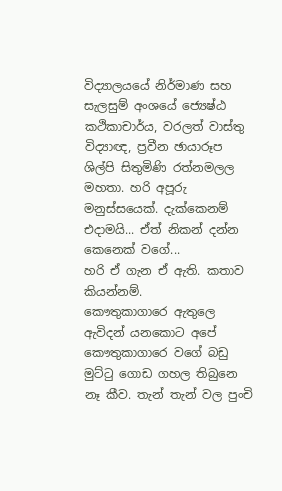විද්‍යාලයයේ නිර්මාණ සහ සැලසුම් අංශයේ ජ්‍යෙෂ්ඨ කථිකාචාර්ය, වරලත් වාස්තු විද්‍යාඥ, ප්‍රවීන ඡායාරූප ශිල්පි සිතුමිණි රත්නමලල මහතා. හරි අපූරු මනුස්සයෙක්. දැක්කෙනම් එදාමයි... ඒත් නිකන් දන්න කෙනෙක් වගේ...
හරි ඒ ගැන ඒ ඇති. කතාව කියන්නම්.
කෞතුකාගාරෙ ඇතුලෙ ඇවිදන් යනකොට අපේ කෞතුකාගාරෙ වගේ බඩු මුට්ටු ගොඩ ගහල තිබුනෙ නෑ කීව. තැන් තැන් වල පුංචි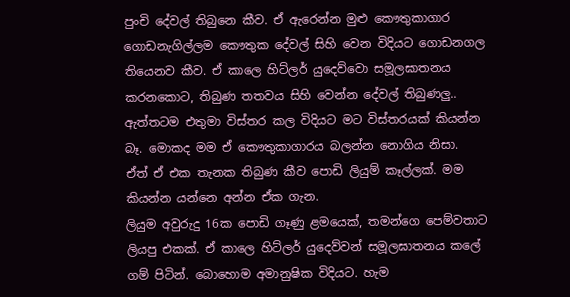පුංචි දේවල් තිබුනෙ කීව. ඒ ඇරෙන්න මුළු කෞතුකාගාර ගොඩනැගිල්ලම කෞතුක දේවල් සිහි වෙන විදියට ගොඩනගල තියෙනව කීව. ඒ කාලෙ හිට්ලර් යුදෙව්වො සමූලඝාතනය කරනකොට, තිබුණ තතවය සිහි වෙන්න දේවල් තිබුණලු.. ඇත්තටම එතුමා විස්තර කල විදියට මට විස්තරයක් කියන්න බෑ. මොකද මම ඒ කෞතුකාගාරය බලන්න නොගිය නිසා.
ඒත් ඒ එක තැනක තිබුණ කීව පොඩි ලියුම් කෑල්ලක්. මම කියන්න යන්නෙ අන්න ඒක ගැන.
ලියුම අවුරුදු 16ක පොඩි ගෑණු ළමයෙක්, තමන්ගෙ පෙම්වතාට ලියපු එකක්. ඒ කාලෙ හිට්ලර් යුදෙව්වන් සමූලඝාතනය කලේ ගම් පිටින්. බොහොම අමානුෂික විදියට. හැම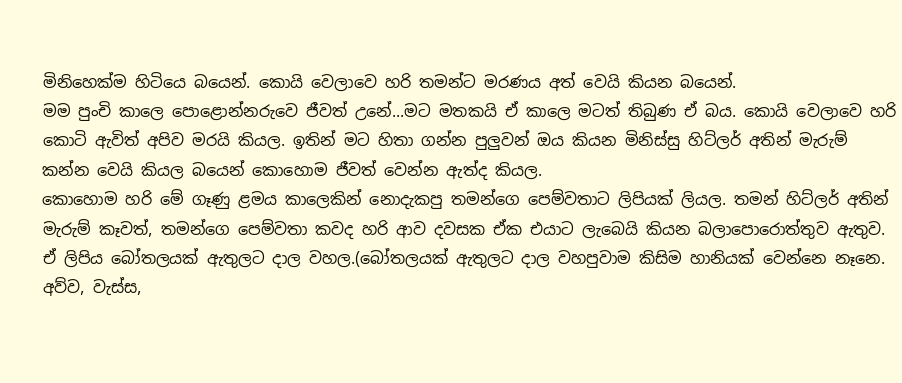මිනිහෙක්ම හිටියෙ බයෙන්. කොයි වෙලාවෙ හරි තමන්ට මරණය අත් වෙයි කියන බයෙන්.
මම පුංචි කාලෙ පොළොන්නරුවෙ ජීවත් උනේ...මට මතකයි ඒ කාලෙ මටත් තිබුණ ඒ බය. කොයි වෙලාවෙ හරි කොටි ඇවිත් අපිව මරයි කියල. ඉතින් මට හිතා ගන්න පුලුවන් ඔය කියන මිනිස්සු හිට්ලර් අතින් මැරුම් කන්න වෙයි කියල බයෙන් කොහොම ජීවත් වෙන්න ඇත්ද කියල.
කොහොම හරි මේ ගෑණු ළමය කාලෙකින් නොදැකපු තමන්ගෙ පෙම්වතාට ලිපියක් ලියල. තමන් හිට්ලර් අතින් මැරුම් කෑවත්, තමන්ගෙ පෙම්වතා කවද හරි ආව දවසක ඒක එයාට ලැබෙයි කියන බලාපොරොත්තුව ඇතුව. ඒ ලිපිය බෝතලයක් ඇතුලට දාල වහල.(බෝතලයක් ඇතුලට දාල වහපුවාම කිසිම හානියක් වෙන්නෙ නෑනෙ. අව්ව, වැස්ස,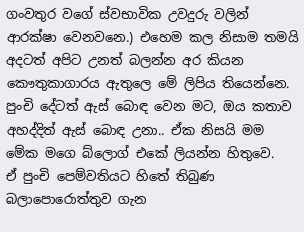ගංවතුර වගේ ස්වභාවික උවදුරු වලින් ආරක්ෂා වෙනවනෙ.) එහෙම කල නිසාම තමයි අදටත් අපිට උනත් බලන්න අර කියන කෞතුකාගාරය ඇතුලෙ මේ ලිපිය තියෙන්නෙ.
පුංචි දේටත් ඇස් බොඳ වෙන මට, ඔය කතාව අහද්දිත් ඇස් බොඳ උනා.. ඒක නිසයි මම මේක මගෙ බ්ලොග් එකේ ලියන්න හිතුවෙ.
ඒ පුංචි පෙම්වතියට හිතේ තිබුණ බලාපොරොත්තුව ගැන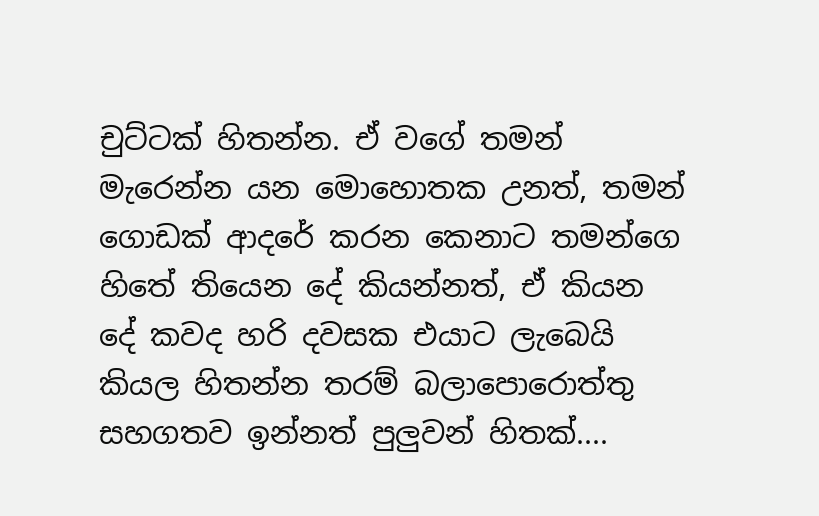චුට්ටක් හිතන්න. ඒ වගේ තමන් මැරෙන්න යන මොහොතක උනත්, තමන් ගොඩක් ආදරේ කරන කෙනාට තමන්ගෙ හිතේ තියෙන දේ කියන්නත්, ඒ කියන දේ කවද හරි දවසක එයාට ලැබෙයි කියල හිතන්න තරම් බලාපොරොත්තු සහගතව ඉන්නත් පුලුවන් හිතක්....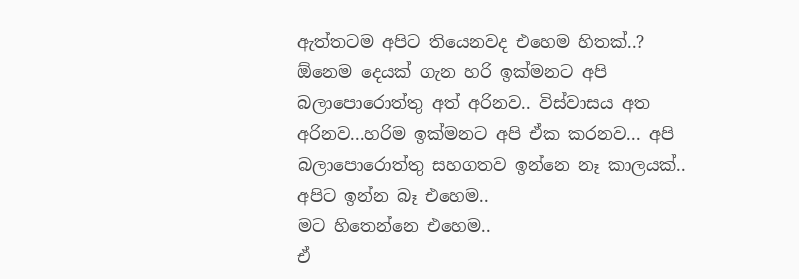ඇත්තටම අපිට තියෙනවද එහෙම හිතක්..?
ඕනෙම දෙයක් ගැන හරි ඉක්මනට අපි බලාපොරොත්තු අත් අරිනව.. විස්වාසය අත අරිනව...හරිම ඉක්මනට අපි ඒක කරනව... අපි බලාපොරොත්තු සහගතව ඉන්නෙ නෑ කාලයක්.. අපිට ඉන්න බෑ එහෙම..
මට හිතෙන්නෙ එහෙම..
ඒ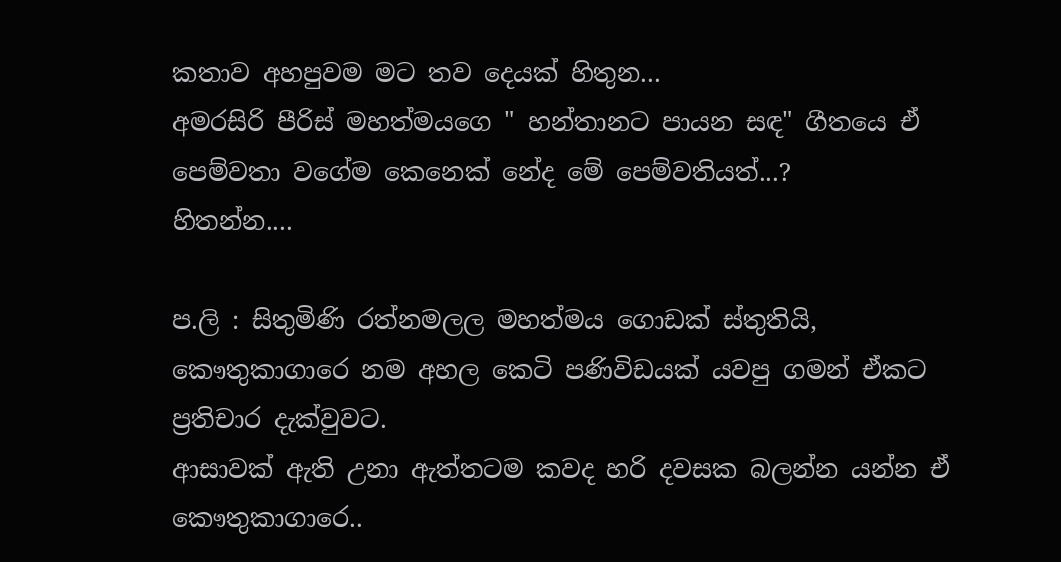කතාව අහපුවම මට තව දෙයක් හිතුන...
අමරසිරි පීරිස් මහත්මයගෙ " හන්තානට පායන සඳ" ගීතයෙ ඒ පෙම්වතා වගේම කෙනෙක් නේද මේ පෙම්වතියත්...?
හිතන්න....

ප.ලි : සිතුමිණි රත්නමලල මහත්මය ගොඩක් ස්තුතියි, කෞතුකාගාරෙ නම අහල කෙටි පණිවිඩයක් යවපු ගමන් ඒකට ප්‍රතිචාර දැක්වුවට.
ආසාවක් ඇති උනා ඇත්තටම කවද හරි දවසක බලන්න යන්න ඒ කෞතුකාගාරෙ..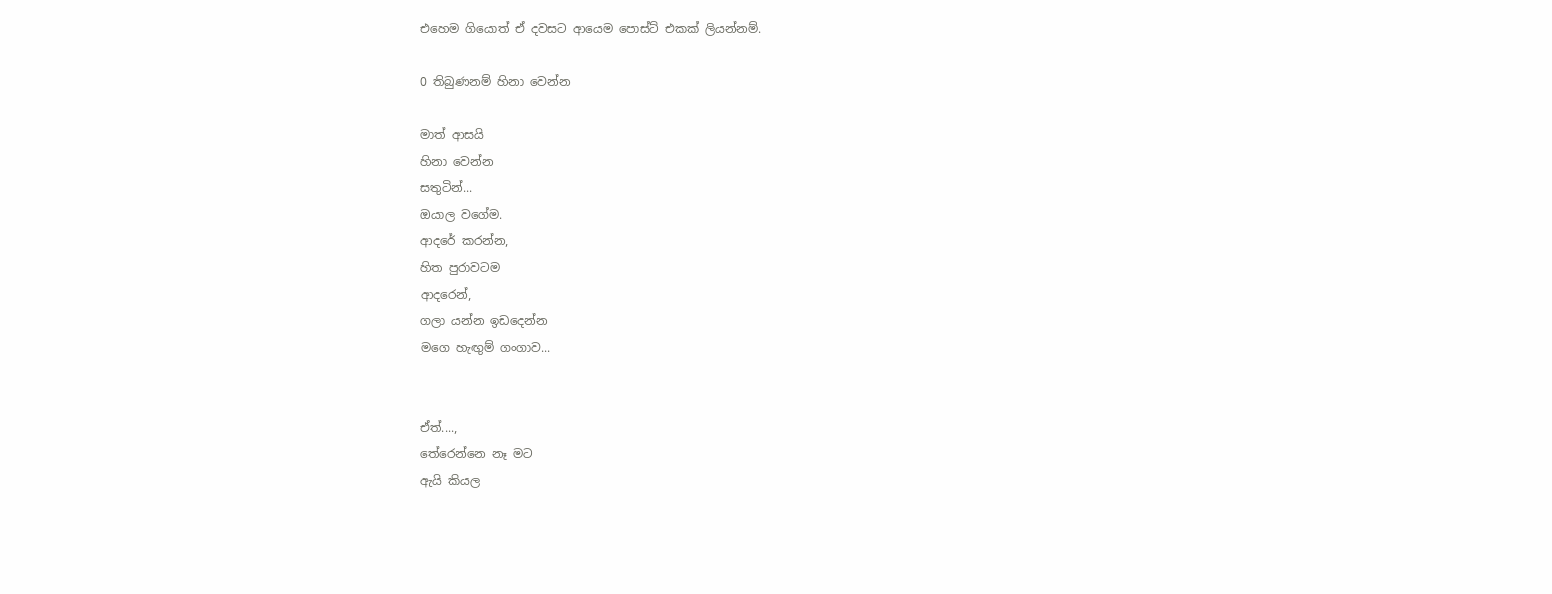එහෙම ගියොත් ඒ දවසට ආයෙම පොස්ට් එකක් ලියන්නම්.

0 තිබුණනම් හිනා වෙන්න

මාත් ආසයි
හිනා වෙන්න
සතුටින්...
ඔයාල වගේම.
ආදරේ කරන්න,
හිත පුරාවටම
ආදරෙන්,
ගලා යන්න ඉඩදෙන්න
මගෙ හැඟුම් ගංගාව...


ඒත්....,
තේරෙන්නෙ නෑ මට
ඇයි කියල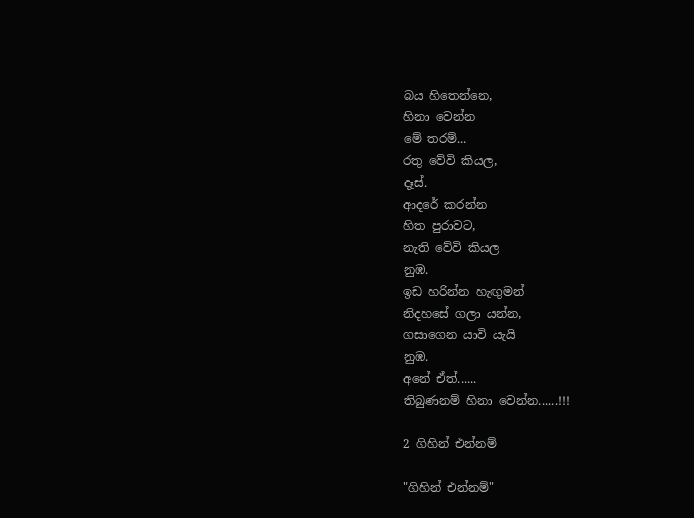බය හිතෙන්නෙ,
හිනා වෙන්න
මේ තරම්...
රතු වේවි කියල,
දෑස්.
ආදරේ කරන්න
හිත පුරාවට,
නැති වේවි කියල
නුඹ.
ඉඩ හරින්න හැඟුමන්
නිදහසේ ගලා යන්න,
ගසාගෙන යාවි යැයි
නුඹ.
අනේ ඒත්......
තිබුණනම් හිනා වෙන්න......!!!

2 ගිහින් එන්නම්

"ගිහින් එන්නම්"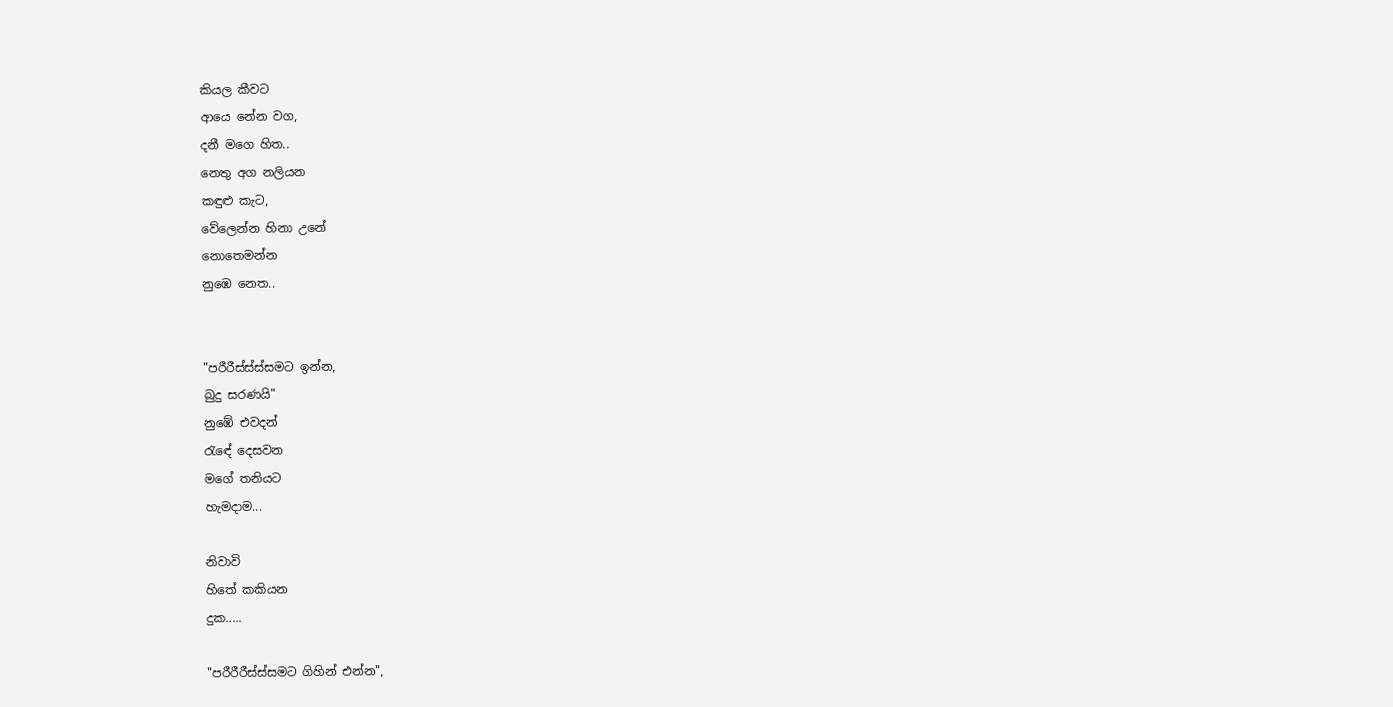කියල කීවට
ආයෙ නේන වග,
දනී මගෙ හිත..
නෙතු අග නලියන
කඳුළු කැට,
වේලෙන්න හිනා උනේ
නොතෙමන්න
නුඹෙ නෙත..


"පරීරීස්ස්ස්සමට ඉන්න,
බුදු සරණයි"
නුඹේ එවදන්
රැඳේ දෙසවන
මගේ තනියට
හැමදාම...

නිවාවි
හිතේ කකියන
දුක.....

"පරීරීරීස්ස්සමට ගිහින් එන්න",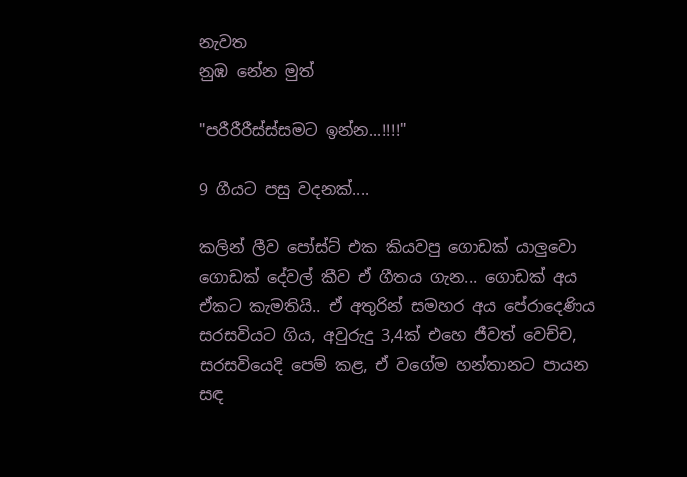නැවත
නුඹ නේන මුත්

"පරීරීරීස්ස්සමට ඉන්න...!!!!"

9 ගීයට පසු වදනක්....

කලින් ලීව පෝස්ට් එක කියවපු ගොඩක් යාලුවො ගොඩක් දේවල් කීව ඒ ගීතය ගැන... ගොඩක් අය ඒකට කැමතියි.. ඒ අතුරින් සමහර අය පේරාදෙණිය සරසවියට ගිය, අවුරුදු 3,4ක් එහෙ ජීවත් වෙච්ච, සරසවියෙදි පෙම් කළ, ඒ වගේම හන්තානට පායන සඳ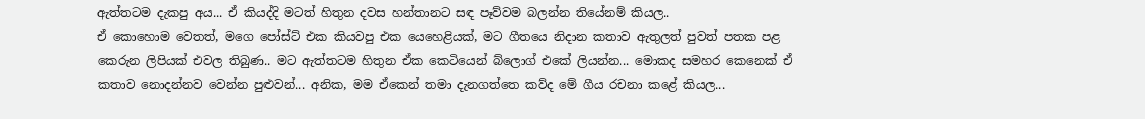ඇත්තටම දැකපු අය... ඒ කියද්දි මටත් හිතුන දවස හන්තානට සඳ පෑව්වම බලන්න තියේනම් කියල..
ඒ කොහොම වෙතත්, මගෙ පෝස්ට් එක කියවපු එක යෙහෙළියක්, මට ගීතයෙ නිදාන කතාව ඇතුලත් පුවත් පතක පළ කෙරුන ලිපියක් එවල තිබුණ.. මට ඇත්තටම හිතුන ඒක කෙටියෙන් බ්ලොග් එකේ ලියන්න... මොකද සමහර කෙනෙක් ඒ කතාව නොදන්නව වෙන්න පුළුවන්... අනික, මම ඒකෙන් තමා දැනගත්තෙ කව්ද මේ ගීය රචනා කළේ කියල...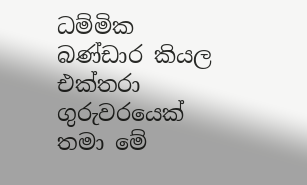ධම්මික බණ්ඩාර කියල එක්තරා ගුරුවරයෙක් තමා මේ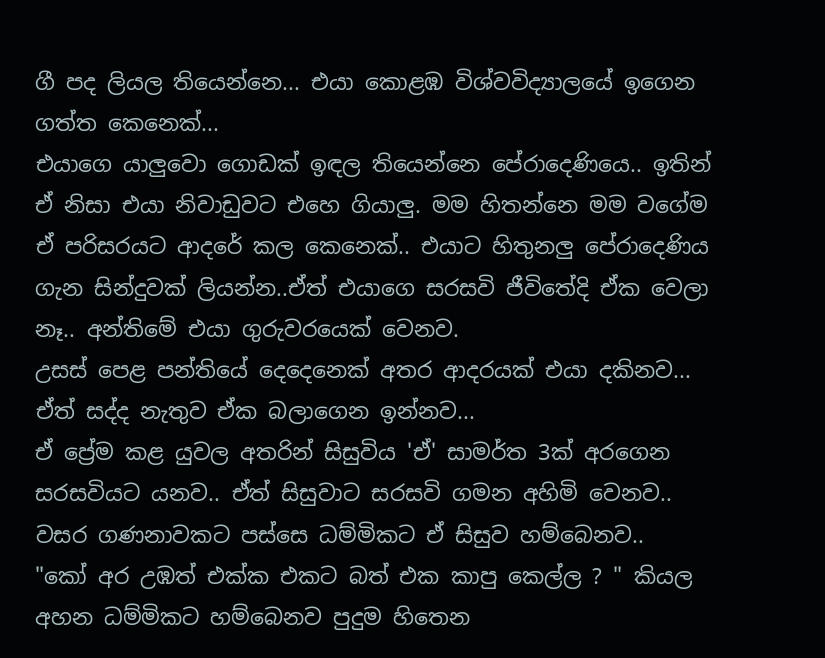ගී පද ලියල තියෙන්නෙ... එයා කොළඹ විශ්වවිද්‍යාලයේ ඉගෙන ගත්ත කෙනෙක්...
එයාගෙ යාලුවො ගොඩක් ඉඳල තියෙන්නෙ පේරාදෙණියෙ.. ඉතින් ඒ නිසා එයා නිවාඩුවට එහෙ ගියාලු. මම හිතන්නෙ මම වගේම ඒ පරිසරයට ආදරේ කල කෙනෙක්.. එයාට හිතුනලු පේරාදෙණිය ගැන සින්දුවක් ලියන්න..ඒත් එයාගෙ සරසවි ජීවිතේදි ඒක වෙලා නෑ.. අන්තිමේ එයා ගුරුවරයෙක් වෙනව.
උසස් පෙළ පන්තියේ දෙදෙනෙක් අතර ආදරයක් එයා දකිනව... ඒත් සද්ද නැතුව ඒක බලාගෙන ඉන්නව...
ඒ ප්‍රේම කළ යුවල අතරින් සිසුවිය 'ඒ' සාමර්ත 3ක් අරගෙන සරසවියට යනව.. ඒත් සිසුවාට සරසවි ගමන අහිමි වෙනව..
වසර ගණනාවකට පස්සෙ ධම්මිකට ඒ සිසුව හම්බෙනව..
"කෝ අර උඹත් එක්ක එකට බත් එක කාපු කෙල්ල ? " කියල අහන ධම්මිකට හම්බෙනව පුදුම හිතෙන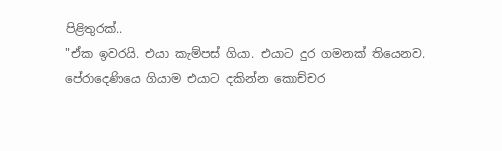පිළිතුරක්..
"ඒක ඉවරයි. එයා කැම්පස් ගියා. එයාට දුර ගමනක් තියෙනව. පේරාදෙණියෙ ගියාම එයාට දකින්න කොච්චර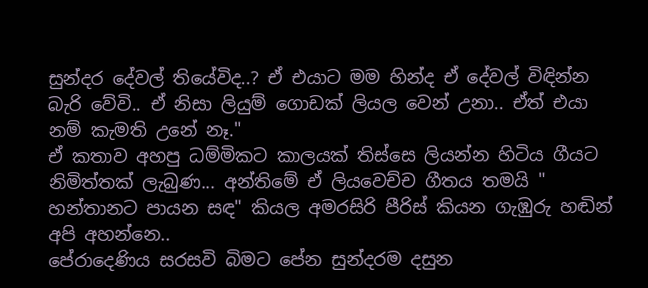සුන්දර දේවල් තියේවිද..? ඒ එයාට මම හින්ද ඒ දේවල් විඳින්න බැරි වේවි.. ඒ නිසා ලියුම් ගොඩක් ලියල වෙන් උනා.. ඒත් එයා නම් කැමති උනේ නෑ."
ඒ කතාව අහපු ධම්මිකට කාලයක් තිස්සෙ ලියන්න හිටිය ගීයට නිමිත්තක් ලැබුණ... අන්තිමේ ඒ ලියවෙච්ච ගීතය තමයි " හන්තානට පායන සඳ" කියල අමරසිරි පීරිස් කියන ගැඹුරු හඬින් අපි අහන්නෙ..
පේරාදෙණිය සරසවි බිමට පේන සුන්දරම දසුන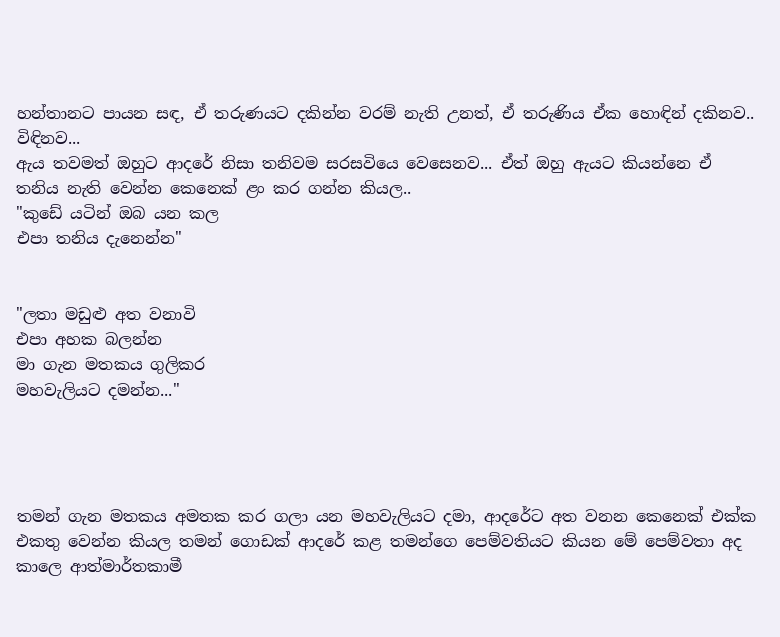හන්තානට පායන සඳ, ඒ තරුණයට දකින්න වරම් නැති උනත්, ඒ තරුණිය ඒක හොඳින් දකිනව.. විඳිනව...
ඇය තවමත් ඔහුට ආදරේ නිසා තනිවම සරසවියෙ වෙසෙනව... ඒත් ඔහු ඇයට කියන්නෙ ඒ තනිය නැති වෙන්න කෙනෙක් ළං කර ගන්න කියල..
"කුඩේ යටින් ඔබ යන කල
එපා තනිය දැනෙන්න"


"ලතා මඩුළු අත වනාවි
එපා අහක බලන්න
මා ගැන මතකය ගුලිකර
මහවැලියට දමන්න..."




තමන් ගැන මතකය අමතක කර ගලා යන මහවැලියට දමා, ආදරේට අත වනන කෙනෙක් එක්ක එකතු වෙන්න කියල තමන් ගොඩක් ආදරේ කළ තමන්ගෙ පෙම්වතියට කියන මේ පෙම්වතා අද කාලෙ ආත්මාර්තකාමී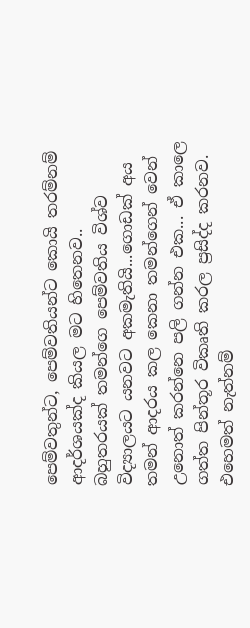පෙම්වතුන්ට, පෙම්වතියන්ට කොයි තරම්නම් ආදර්ශයක්ද කියල මට හිතෙනව..
බහුතරයක් තමන්ගෙ පෙම්වතිය විශ්ව විද්‍යාලයට යනවට අකමැතියි...ගොඩක් අය තමන් ආදරය කල කෙනා තමන්ගෙන් වෙන් උනොත් කරන්නෙ පලි ගන්න එක... ඒ කාලෙ ගත්ත පින්තූර විකෘති කරල ප්‍රසිද්ද කරනව. එහෙමත් නැත්නම්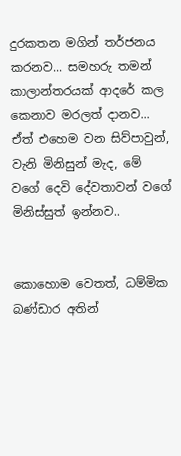දුරකතන මගින් තර්ජනය කරනව... සමහරු තමන් කාලාන්තරයක් ආදරේ කල කෙනාව මරලත් දානව...
ඒත් එහෙම වන සිව්පාවුන්, වැනි මිනිසුන් මැද, මේ වගේ දෙවි දේවතාවන් වගේ මිනිස්සුත් ඉන්නව..


කොහොම වෙතත්, ධම්මික බණ්ඩාර අතින්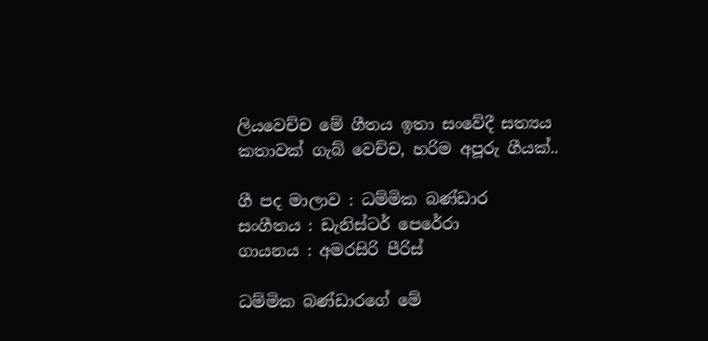ලියවෙච්ච මේ ගීතය ඉතා සංවේදී සත්‍යය කතාවක් ගැබ් වෙච්ච, හරිම අපූරු ගීයක්..

ගී පද මාලාව : ධම්මික බණ්ඩාර
සංගීතය : ඩැනිස්ටර් පෙරේරා
ගායනය : අමරසිරි පීරිස්

ධම්මික බණ්ඩාරගේ මේ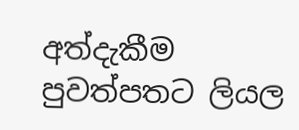අත්දැකීම පුවත්පතට ලියල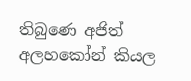තිබුණෙ අජිත් අලහකෝන් කියල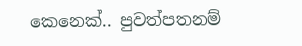කෙනෙක්.. පුවත්පතනම්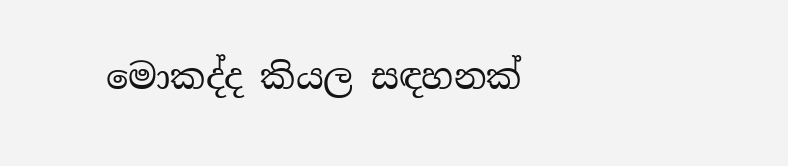මොකද්ද කියල සඳහනක්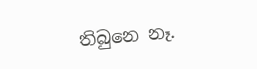තිබුනෙ නෑ.